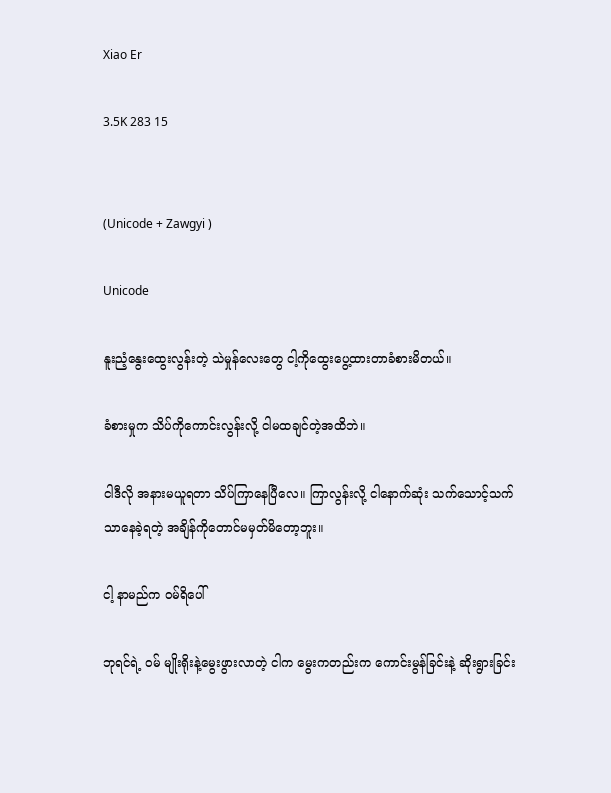Xiao Er

3.5K 283 15


(Unicode + Zawgyi )

Unicode

နူးညံ့နွေးထွေးလွန်းတဲ့ သဲမှုန်လေးတွေ ငါ့ကိုထွေးပွေ့ထားတာခံစားမိတယ်။

ခံစားမှုက သိပ်ကိုကောင်းလွန်းလို့ ငါမထချင်တဲ့အထိဘဲ။

ငါဒီလို အနားမယူရတာ သိပ်ကြာနေပြီလေ။ ကြာလွန်းလို့ ငါနောက်ဆုံး သက်သောင့်သက်သာနေခဲ့ရတဲ့ အချိန်ကိုတောင်မမှတ်မိတော့ဘူး။

ငါ့ နာမည်က ဝမ်ရိပေါ်

ဘုရင်ရဲ့ ဝမ် မျိုးရိုးနဲ့မွေးဖွားလာတဲ့ ငါက မွေးကတည်းက ကောင်းမွန်ခြင်းနဲ့ ဆိုးရွားခြင်း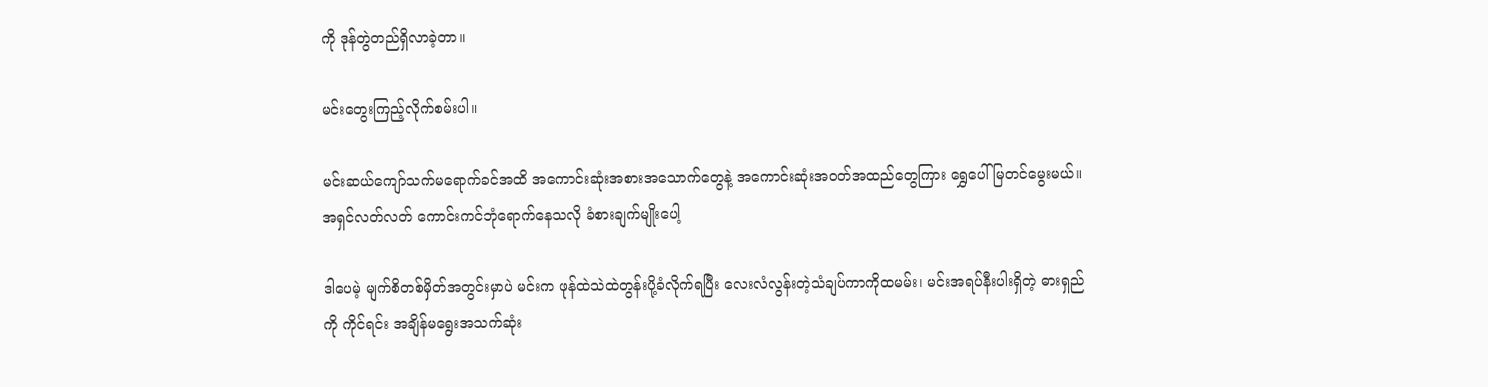ကို ဒုန်တွဲတည်ရှိလာခဲ့တာ။

မင်းတွေးကြည့်လိုက်စမ်းပါ။

မင်းဆယ်ကျော်သက်မရောက်ခင်အထိ အကောင်းဆုံးအစားအသောက်တွေနဲ့ အကောင်းဆုံးအဝတ်အထည်တွေကြား ရွှေပေါ်မြတင်မွေးမယ်။ အရှင်လတ်လတ် ကောင်းကင်ဘုံရောက်နေသလို ခံစားချက်မျိုးပေါ့

ဒါပေမဲ့ မျက်စိတစ်မှိတ်အတွင်းမှာပဲ မင်းက ဖုန်ထဲသဲထဲတွန်းပို့ခံလိုက်ရပြီး လေးလံလွန်းတဲ့သံချပ်ကာကိုထမမ်း၊ မင်းအရပ်နီးပါးရှိတဲ့ ဓားရှည်ကို ကိုင်ရင်း အချိန်မရွေးအသက်ဆုံး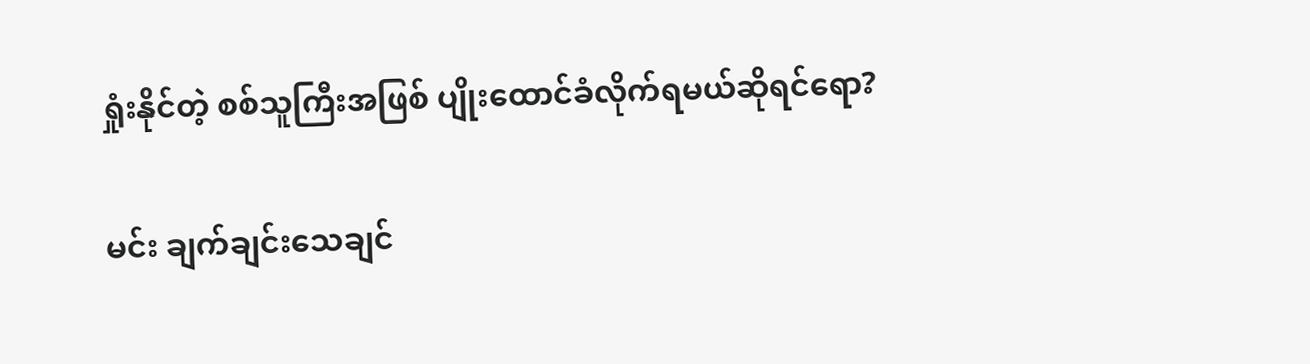ရှုံးနိုင်တဲ့ စစ်သူကြီးအဖြစ် ပျိုးထောင်ခံလိုက်ရမယ်ဆိုရင်ရော?

မင်း ချက်ချင်းသေချင်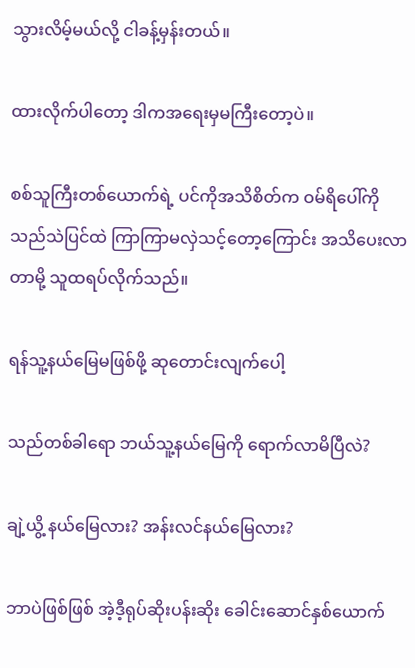သွားလိမ့်မယ်လို့ ငါခန့်မှန်းတယ်။

ထားလိုက်ပါတော့ ဒါကအရေးမှမကြီးတော့ပဲ။

စစ်သူကြီးတစ်ယောက်ရဲ့ ပင်ကိုအသိစိတ်က ဝမ်ရိပေါ်ကို သည်သဲပြင်ထဲ ကြာကြာမလှဲသင့်တော့ကြောင်း အသိပေးလာတာမို့ သူထရပ်လိုက်သည်။

ရန်သူ့နယ်မြေမဖြစ်ဖို့ ဆုတောင်းလျက်ပေါ့

သည်တစ်ခါရော ဘယ်သူ့နယ်မြေကို ရောက်လာမိပြီလဲ?

ချဲ့ယွိ့ နယ်မြေလား? အန်းလင်နယ်မြေလား?

ဘာပဲဖြစ်ဖြစ် အဲ့ဒီ့ရုပ်ဆိုးပန်းဆိုး ခေါင်းဆောင်နှစ်ယောက်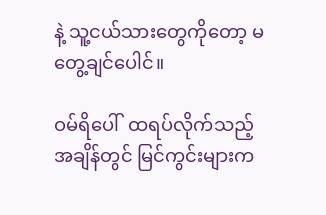နဲ့ သူ့ငယ်သားတွေကိုတော့ မတွေ့ချင်ပေါင်။

ဝမ်ရိပေါ်  ထရပ်လိုက်သည့်အချိန်တွင် မြင်ကွင်းများက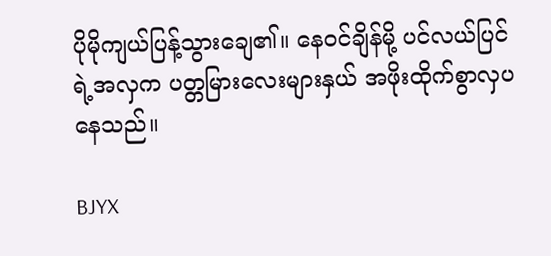ပိုမိုကျယ်ပြန့်သွားချေ၏။ နေဝင်ချိန်မို့ ပင်လယ်ပြင်ရဲ့အလှက ပတ္တမြားလေးများနှယ် အဖိုးထိုက်စွာလှပနေသည်။

BJYX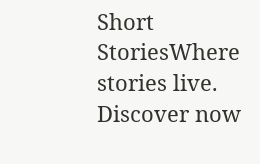Short StoriesWhere stories live. Discover now